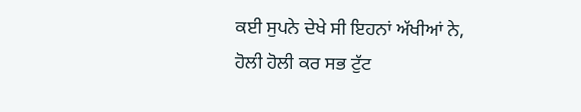ਕਈ ਸੁਪਨੇ ਦੇਖੇ ਸੀ ਇਹਨਾਂ ਅੱਖੀਆਂ ਨੇ,
ਹੋਲੀ ਹੋਲੀ ਕਰ ਸਭ ਟੁੱਟ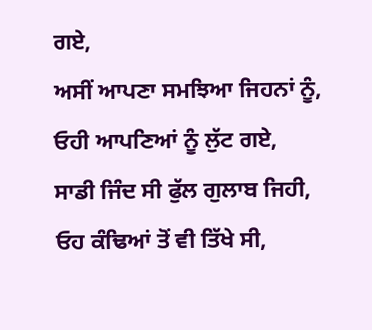ਗਏ,
ਅਸੀਂ ਆਪਣਾ ਸਮਝਿਆ ਜਿਹਨਾਂ ਨੂੰ,
ਓਹੀ ਆਪਣਿਆਂ ਨੂੰ ਲੁੱਟ ਗਏ,
ਸਾਡੀ ਜਿੰਦ ਸੀ ਫੁੱਲ ਗੁਲਾਬ ਜਿਹੀ,
ਓਹ ਕੰਢਿਆਂ ਤੋਂ ਵੀ ਤਿੱਖੇ ਸੀ,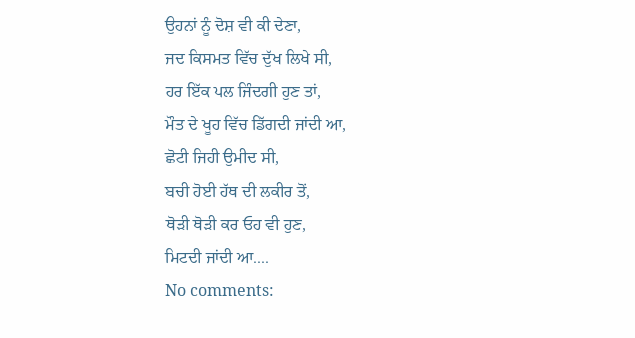ਉਹਨਾਂ ਨੂੰ ਦੋਸ਼ ਵੀ ਕੀ ਦੇਣਾ,
ਜਦ ਕਿਸਮਤ ਵਿੱਚ ਦੁੱਖ ਲਿਖੇ ਸੀ,
ਹਰ ਇੱਕ ਪਲ ਜਿੰਦਗੀ ਹੁਣ ਤਾਂ,
ਮੌਤ ਦੇ ਖੂਹ ਵਿੱਚ ਡਿੱਗਦੀ ਜਾਂਦੀ ਆ,
ਛੋਟੀ ਜਿਹੀ ਉਮੀਦ ਸੀ,
ਬਚੀ ਹੋਈ ਹੱਥ ਦੀ ਲਕੀਰ ਤੋਂ,
ਥੋੜੀ ਥੋੜੀ ਕਰ ਓਹ ਵੀ ਹੁਣ,
ਮਿਟਦੀ ਜਾਂਦੀ ਆ....
No comments: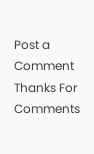Post a Comment
Thanks For Comments